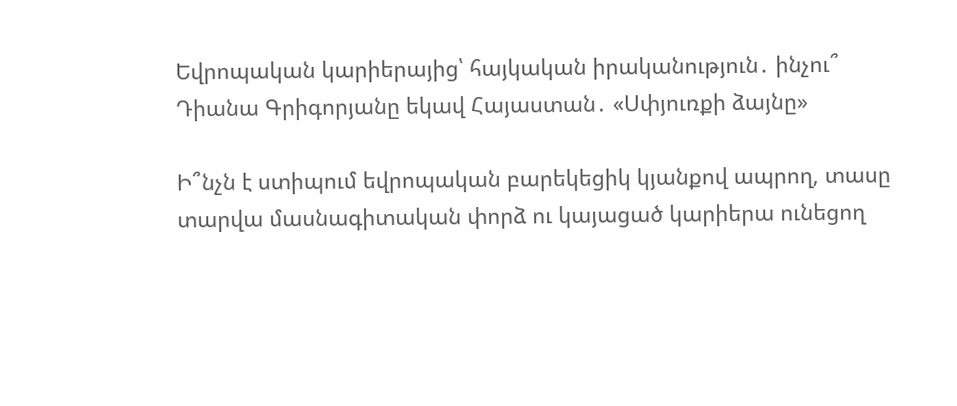Եվրոպական կարիերայից՝ հայկական իրականություն․ ինչու՞ Դիանա Գրիգորյանը եկավ Հայաստան․ «Սփյուռքի ձայնը»

Ի՞նչն է ստիպում եվրոպական բարեկեցիկ կյանքով ապրող, տասը տարվա մասնագիտական փորձ ու կայացած կարիերա ունեցող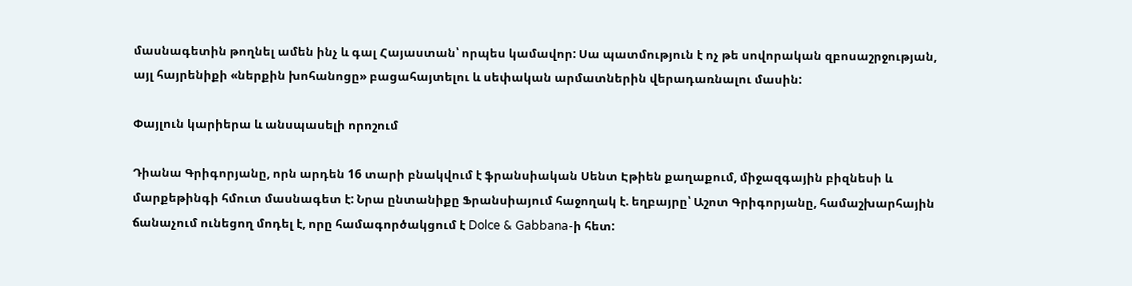մասնագետին թողնել ամեն ինչ և գալ Հայաստան՝ որպես կամավոր: Սա պատմություն է ոչ թե սովորական զբոսաշրջության, այլ հայրենիքի «ներքին խոհանոցը» բացահայտելու և սեփական արմատներին վերադառնալու մասին:

Փայլուն կարիերա և անսպասելի որոշում

Դիանա Գրիգորյանը, որն արդեն 16 տարի բնակվում է ֆրանսիական Սենտ Էթիեն քաղաքում, միջազգային բիզնեսի և մարքեթինգի հմուտ մասնագետ է: Նրա ընտանիքը Ֆրանսիայում հաջողակ է. եղբայրը՝ Աշոտ Գրիգորյանը, համաշխարհային ճանաչում ունեցող մոդել է, որը համագործակցում է Dolce & Gabbana-ի հետ: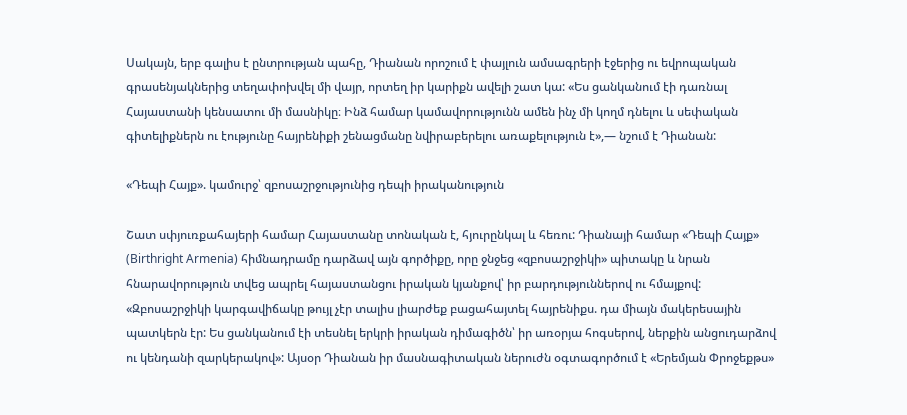Սակայն, երբ գալիս է ընտրության պահը, Դիանան որոշում է փայլուն ամսագրերի էջերից ու եվրոպական գրասենյակներից տեղափոխվել մի վայր, որտեղ իր կարիքն ավելի շատ կա: «Ես ցանկանում էի դառնալ Հայաստանի կենսատու մի մասնիկը։ Ինձ համար կամավորությունն ամեն ինչ մի կողմ դնելու և սեփական գիտելիքներն ու էությունը հայրենիքի շենացմանը նվիրաբերելու առաքելություն է»,— նշում է Դիանան:

«Դեպի Հայք». կամուրջ՝ զբոսաշրջությունից դեպի իրականություն

Շատ սփյուռքահայերի համար Հայաստանը տոնական է, հյուրընկալ և հեռու: Դիանայի համար «Դեպի Հայք» (Birthright Armenia) հիմնադրամը դարձավ այն գործիքը, որը ջնջեց «զբոսաշրջիկի» պիտակը և նրան հնարավորություն տվեց ապրել հայաստանցու իրական կյանքով՝ իր բարդություններով ու հմայքով: «Զբոսաշրջիկի կարգավիճակը թույլ չէր տալիս լիարժեք բացահայտել հայրենիքս. դա միայն մակերեսային պատկերն էր: Ես ցանկանում էի տեսնել երկրի իրական դիմագիծն՝ իր առօրյա հոգսերով, ներքին անցուդարձով ու կենդանի զարկերակով»: Այսօր Դիանան իր մասնագիտական ներուժն օգտագործում է «Երեմյան Փրոջեքթս»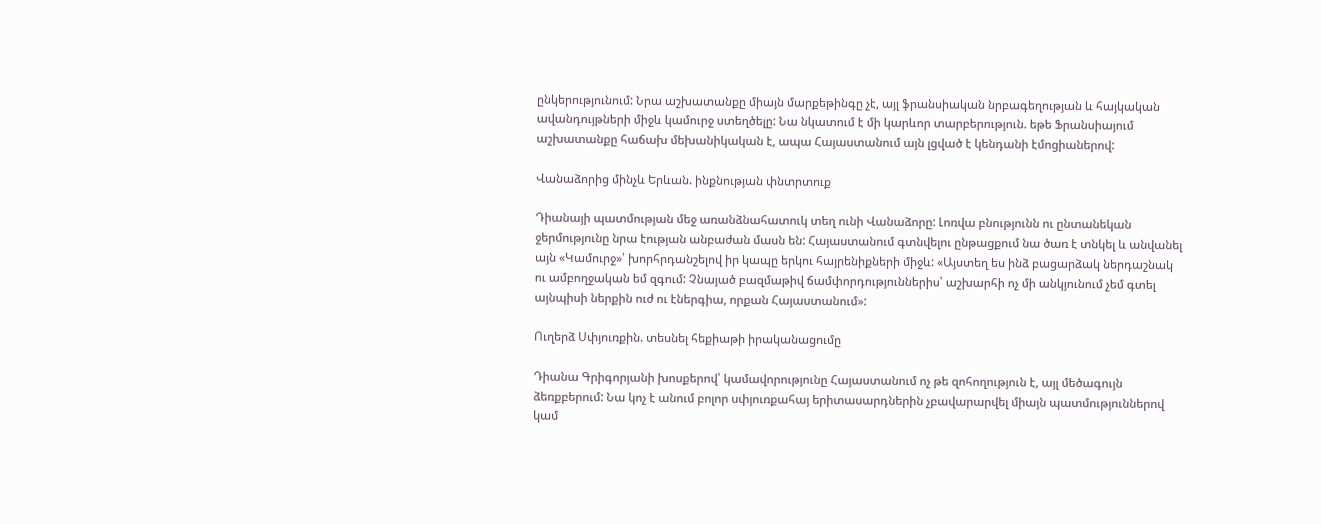ընկերությունում: Նրա աշխատանքը միայն մարքեթինգը չէ, այլ ֆրանսիական նրբագեղության և հայկական ավանդույթների միջև կամուրջ ստեղծելը: Նա նկատում է մի կարևոր տարբերություն. եթե Ֆրանսիայում աշխատանքը հաճախ մեխանիկական է, ապա Հայաստանում այն լցված է կենդանի էմոցիաներով:

Վանաձորից մինչև Երևան. ինքնության փնտրտուք

Դիանայի պատմության մեջ առանձնահատուկ տեղ ունի Վանաձորը: Լոռվա բնությունն ու ընտանեկան ջերմությունը նրա էության անբաժան մասն են: Հայաստանում գտնվելու ընթացքում նա ծառ է տնկել և անվանել այն «Կամուրջ»՝ խորհրդանշելով իր կապը երկու հայրենիքների միջև: «Այստեղ ես ինձ բացարձակ ներդաշնակ ու ամբողջական եմ զգում: Չնայած բազմաթիվ ճամփորդություններիս՝ աշխարհի ոչ մի անկյունում չեմ գտել այնպիսի ներքին ուժ ու էներգիա, որքան Հայաստանում»:

Ուղերձ Սփյուռքին. տեսնել հեքիաթի իրականացումը

Դիանա Գրիգորյանի խոսքերով՝ կամավորությունը Հայաստանում ոչ թե զոհողություն է, այլ մեծագույն ձեռքբերում: Նա կոչ է անում բոլոր սփյուռքահայ երիտասարդներին չբավարարվել միայն պատմություններով կամ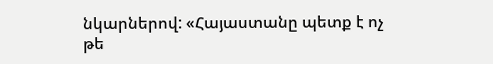նկարներով: «Հայաստանը պետք է ոչ թե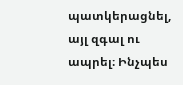պատկերացնել, այլ զգալ ու ապրել։ Ինչպես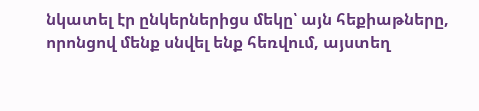նկատել էր ընկերներիցս մեկը՝ այն հեքիաթները, որոնցով մենք սնվել ենք հեռվում, այստեղ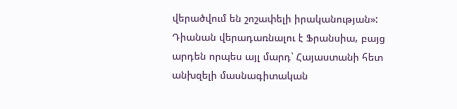վերածվում են շոշափելի իրականության»: Դիանան վերադառնալու է Ֆրանսիա, բայց արդեն որպես այլ մարդ՝ Հայաստանի հետ անխզելի մասնագիտական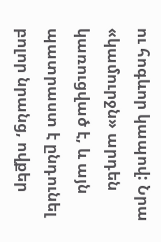ու հոգևոր կապով: Նրա «կամուրջն» արդեն կառուցված է, և այն պատրաստ է ընդունել բոլոր նրանց, ովքեր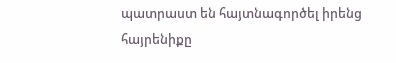պատրաստ են հայտնագործել իրենց հայրենիքը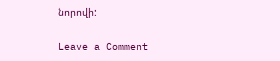նորովի:

Leave a Comment